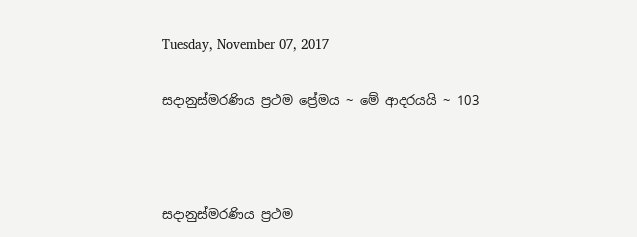Tuesday, November 07, 2017

සදානුස්මරණිය ප්‍රථම ප්‍රේමය ~ මේ ආදරයයි ~ 103



සදානුස්මරණිය ප්‍රථම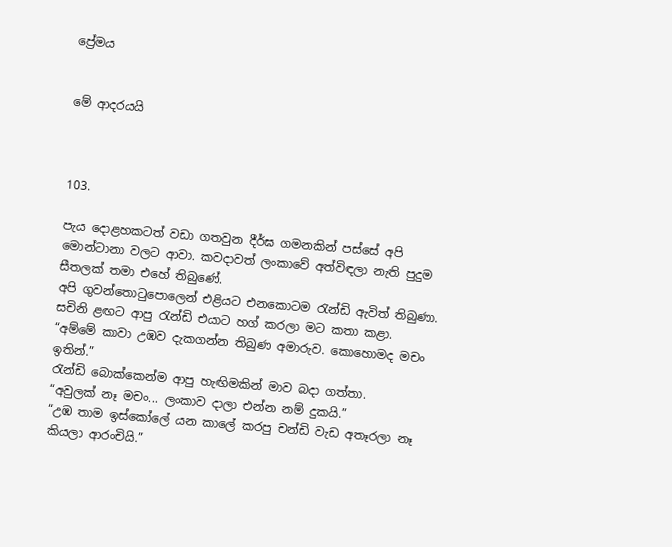ප්‍රේමය


මේ ආදරයයි



103.

පැය දොළහකටත් වඩා ගතවුන දීර්ඝ ගමනකින් පස්සේ අපි මොන්ටානා වලට ආවා. කවදාවත් ලංකාවේ අත්විඳලා නැති පුදුම සීතලක් තමා එහේ තිබුණේ.
අපි ගුවන්තොටුපොලෙන් එළියට එනකොටම රැන්ඩි ඇවිත් තිබුණා.
සචිනි ළඟට ආපු රැන්ඩි එයාට හග් කරලා මට කතා කළා.
“අම්මේ කාවා උඹව දැකගන්න තිබුණ අමාරුව. කොහොමද මචං ඉතින්.”
රැන්ඩි බොක්කෙන්ම ආපු හැඟිමකින් මාව බදා ගත්තා.
“අවුලක් නෑ මචං... ලංකා‍ව දාලා එන්න නම් දුකයි.”
“උඹ තාම ඉස්කෝලේ යන කාලේ කරපු චන්ඩි වැඩ අතෑරලා නෑ කියලා ආරංචියි.”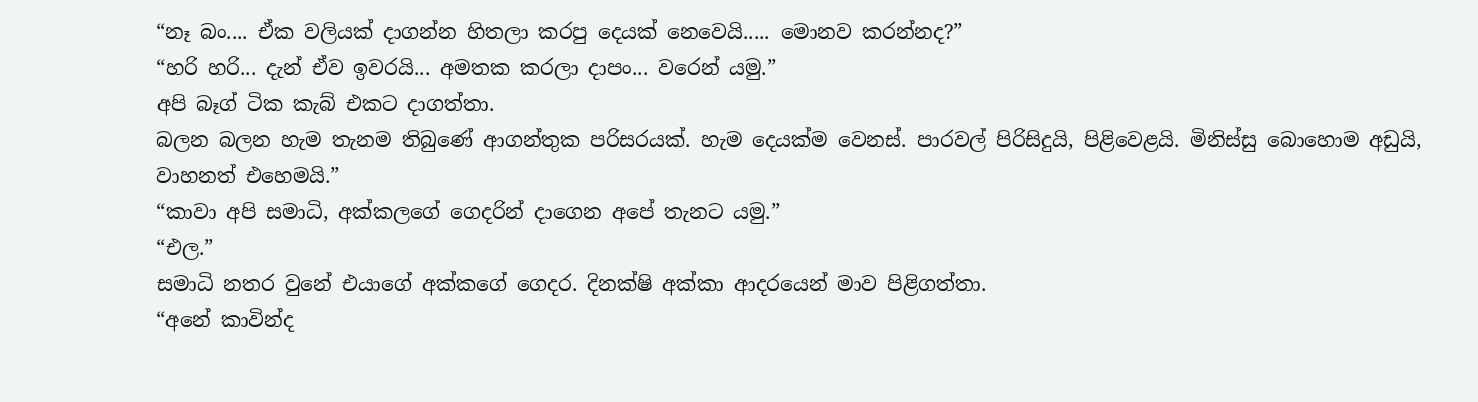“නෑ බං.... ඒක වලියක් දාගන්න හිතලා කරපු දෙයක් නෙවෙයි..... මොනව කරන්නද?”
“හරි හරි... දැන් ඒව ඉවරයි... අමතක කරලා දාපං... වරෙන් යමු.”
අපි බෑග් ටික කැබ් එකට දාගත්තා.
බලන බලන හැම තැනම තිබුණේ ආගන්තුක පරිසරයක්. හැම දෙයක්ම වෙනස්. පාරවල් පිරිසිදුයි, පිළිවෙළයි. මිනිස්සු බොහොම අඩුයි, වාහනත් එහෙමයි.”
“කාවා අපි සමාධි, අක්කලගේ ගෙදරින් දාගෙන අපේ තැනට යමු.”
“එල.”
සමාධි නතර වුනේ එයාගේ අක්කගේ ගෙදර. දිනක්ෂි අක්කා ආදරයෙන් මාව පිළිගත්තා.
“අනේ කාවින්ද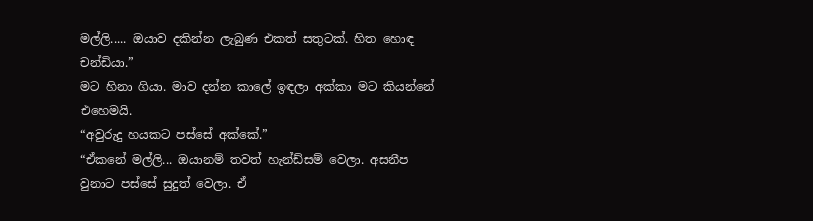මල්ලි..... ඔයාව දකින්න ලැබුණ එකත් සතුටක්. හිත හොඳ චන්ඩියා.”
මට හිනා ගියා. මාව දන්න කාලේ ඉඳලා අක්කා මට කියන්නේ එහෙමයි.
“අවුරුදු හයකට පස්සේ අක්කේ.”
“ඒකනේ මල්ලි... ඔයානම් තවත් හැන්ඩ්සම් වෙලා. අසනීප වුනාට පස්සේ සුදුත් වෙලා. ඒ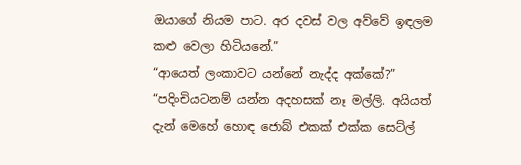ඔයාගේ නියම පාට. අර දවස් වල අව්වේ ඉඳලම කළු වෙලා හිටියනේ.”
“ආයෙත් ලංකාවට යන්නේ නැද්ද අක්කේ?”
“පදිංචියටනම් යන්න අදහසක් නෑ මල්ලි. අයියත් දැන් මෙහේ හොඳ ජොබ් එකක් එක්ක සෙට්ල්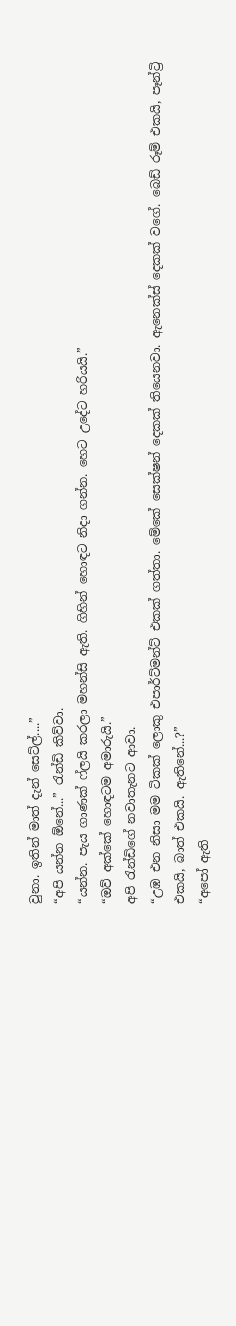වුනා. ඉතින් මාත් දැන් සෙට්ල්....”
“අපි යන්න ඕනේ...” රැන්ඩි කිව්වා.
“යන්න. පැය ගාණක් ෆ්ලයි කරලා මහන්සි ඇති. ගිහින් හොඳට නිදා ගන්න. හෙට උදේට හරියයි.”
“ඔව් අක්කේ හොඳටම අමාරුයි.”
අපි රැන්ඩිගේ නවාතැනට ආවා.
“උඹ එන නිසා මම ටිකක් ලොකු එපාර්ට්මන්ට් එකක් ගත්තා. මේකේ සෙක්ෂන් දෙකක් තියෙනවා. ඇනෙක්ස් දෙකක් වගේ. බෙඩ් රූම් එකයි, පෑන්ට්‍රි එකයි, බාත් එකයි. ඇතිනේ...?”
“අපෝ ඇති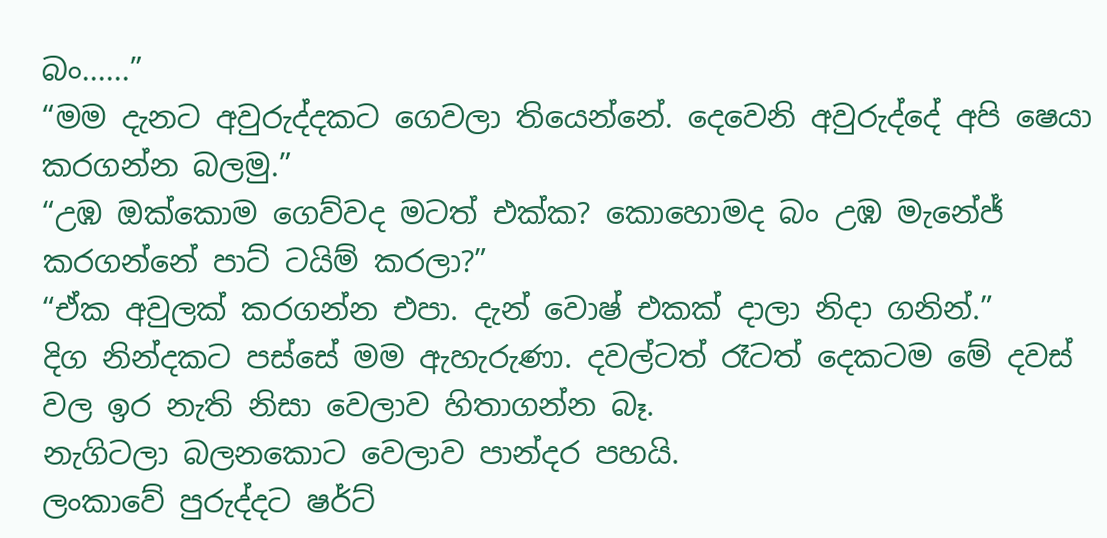බං......”
“මම දැනට අවුරුද්දකට ගෙවලා තියෙන්නේ. දෙවෙනි අවුරුද්දේ අපි ෂෙයා කරගන්න බලමු.”
“උඹ ඔක්කොම ගෙව්වද මටත් එක්ක? කොහොමද බං උඹ මැනේජ් කරගන්නේ පාට් ටයිම් කරලා?”
“ඒක අවුලක් කරගන්න එපා. දැන් වොෂ් එකක් දාලා නිදා ගනින්.”
දිග නින්දකට පස්සේ මම ඇහැරුණා. දවල්ටත් රෑටත් දෙකටම මේ දවස් වල ඉර නැති නිසා වෙලාව හිතාගන්න බෑ.
නැගිටලා බලනකොට වෙලාව පාන්දර පහයි.
ලංකාවේ පුරුද්දට ෂර්ට්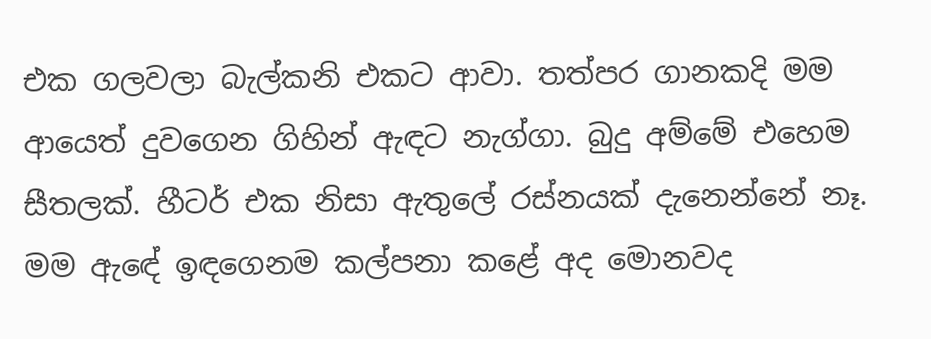එක ගලවලා බැල්කනි එකට ආවා. තත්පර ගානකදි මම ආයෙත් දුවගෙන ගිහින් ඇඳට නැග්ගා. බුදු අම්මේ එහෙම සීතලක්. හීටර් එක නිසා ඇතුලේ රස්නයක් දැනෙන්නේ නෑ.
මම ඇ‍ඳේ ඉඳගෙනම කල්පනා කළේ අද මොනවද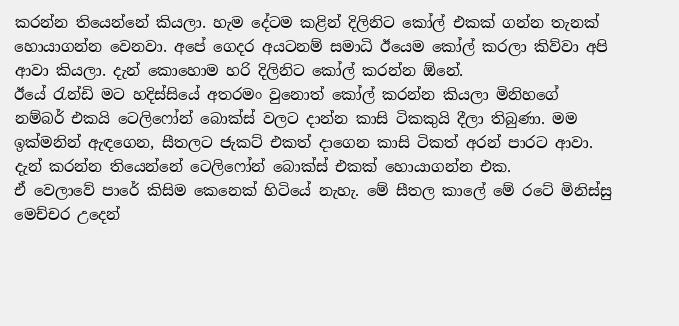කරන්න තියෙන්නේ කියලා. හැම දේටම කළින් දිලිනිට කෝල් එකක් ගන්න තැනක් හොයාගන්න වෙනවා. අපේ ගෙදර අයටනම් සමාධි ඊයෙම කෝල් ‍කරලා කිව්වා අපි ආවා කියලා. දැන් කොහොම හරි දිලිනිට කෝල් කරන්න ඕනේ.
ඊයේ රැන්ඩි මට හදිස්සියේ අතරමං වුනොත් කෝල් කරන්න කියලා මිනිහගේ නම්බර් එකයි ටෙලිෆෝන් බොක්ස් වලට දාන්න කාසි ටිකකුයි දීලා තිබුණා. මම ඉක්මනින් ඇඳගෙන, සීතලට ජැකට් එකත් දාගෙන කාසි ටිකත් අරන් පාරට ආවා.
දැන් කරන්න තියෙන්නේ ටෙලිෆෝන් බොක්ස් එකක් හොයාගන්න එක.
ඒ වෙලාවේ පාරේ කිසිම කෙනෙක් හිටියේ නැහැ. මේ සීතල කාලේ මේ රටේ මිනිස්සු මෙච්චර උදෙන්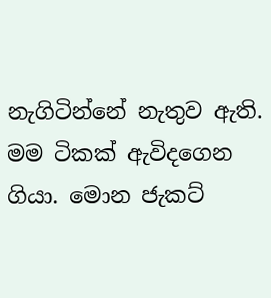නැගිටින්නේ නැතුව ඇති.
මම ටිකක් ඇවිදගෙන ගියා. මොන ජැකට්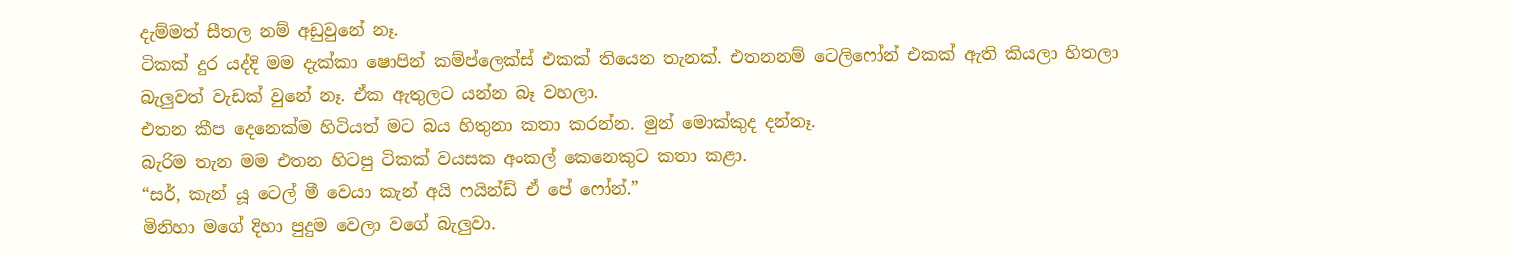දැම්මත් සීතල නම් අඩුවුනේ නෑ.
ටිකක් දුර යද්දි මම දැක්කා ෂොපින් කම්ප්ලෙක්ස් එකක් තියෙන තැනක්. එතනනම් ටෙලිෆෝන් එකක් ඇති කියලා හිතලා බැලුවත් වැඩක් වුනේ නෑ. ඒක ඇතුලට යන්න බෑ වහලා.
එතන කීප දෙනෙක්ම හිටියත් මට බය හිතුනා කතා කරන්න. මුන් මොක්කුද දන්නෑ.
බැරිම තැන මම එතන හිටපු ටිකක් වයසක අංකල් කෙනෙකුට කතා කළා.
“සර්, කැන් යූ ටෙල් මී වෙයා කැන් අයි ෆයින්ඩ් ඒ පේ ‍ෆෝන්.”
මිනිහා මගේ දිහා පුදුම වෙලා වගේ බැලුවා.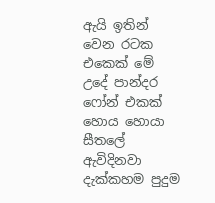ඇයි ඉතින් වෙන රටක එකෙක් මේ උදේ පාන්දර ෆෝන් එකක් හොය හොයා සීතලේ ඇවිදිනවා දැක්කහම පුදුම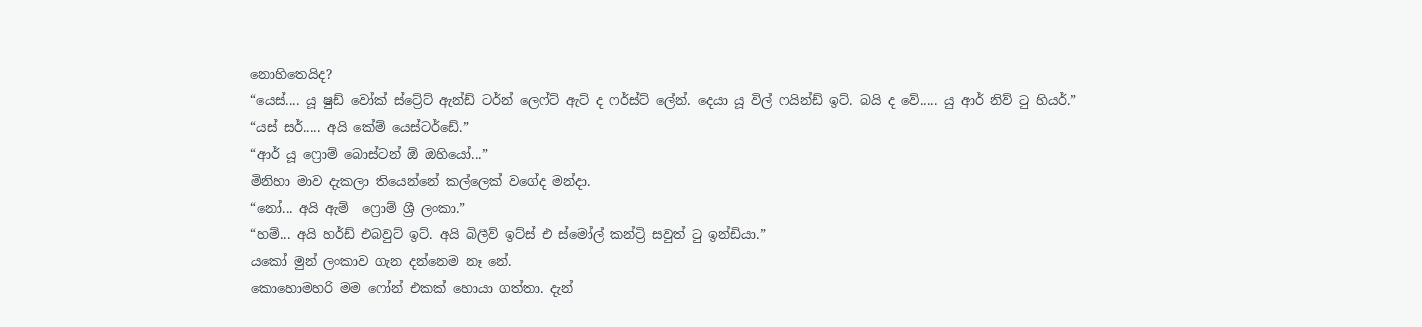නොහිතෙයිද?
“යෙස්.... යූ ෂුඩ් වෝක් ස්ට්‍රේට් ඇන්ඩ් ටර්න් ලෙෆ්ට් ඇට් ද ෆර්ස්ට් ලේන්. දෙයා යූ විල් ෆයින්ඩ් ඉට්. බයි ද වේ..... යු ආර් නිව් ටු හියර්.”
“යස් සර්..... අයි කේම් යෙස්ටර්ඩේ.”
“ආර් යූ ෆ්‍රොම් බොස්ටන් ඕ ඔහියෝ...”
මිනිහා මාව දැකලා තියෙන්නේ කල්ලෙක් වගේද මන්දා.
“නෝ... අයි ඇම්  ‍ෆ්‍රොම් ශ්‍රී ලංකා.”
“හම්... අයි හර්ඩ් එබවුට් ඉට්. අයි බිලීව් ඉට්ස් එ ‍ස්මෝල් කන්ට්‍රි සවුත් ටු ඉන්ඩියා.”
යකෝ මුන් ලංකාව ගැන දන්නෙම නෑ නේ.
කොහොමහරි මම ෆෝන් එකක් හොයා ගත්තා. දැන්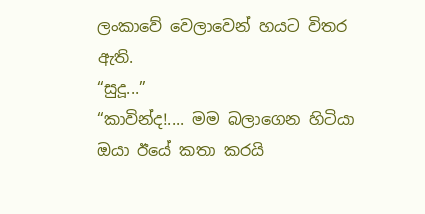ලංකාවේ වෙලාවෙන් හයට විතර ඇති.
“සුදූ...”
“කාවින්ද!.... මම බලාගෙන හිටියා ඔයා ඊයේ කතා කරයි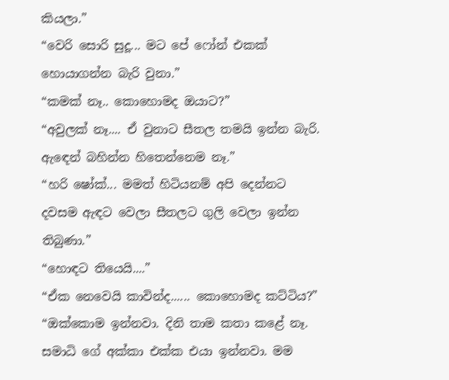කියලා.”
“වෙරි සොරි සුදූ... මට පේ ෆෝන් එකක් හොයාගන්න බැරි වුනා.”
“කමක් නෑ.. කොහොමද ඔයාට?”
“අවුලක් නෑ.... ඒ වුනාට සීතල තමයි ඉන්න බැරි. ඇ‍ඳෙන් බහින්න හිතෙන්නෙම නෑ.”
“හරි ෂෝක්... මමත් හිටියනම් අපි දෙන්නට දවසම ඇඳට වෙලා සීතලට ගුලි වෙලා ඉන්න තිබුණා.”
“හොඳට තියෙයි....”
“ඒක නෙවෙයි කාවින්ද...... කොහොමද කට්ටිය?”
“ඔක්කොම ඉන්නවා. දිනි තාම කතා කළේ නෑ. සමාධි ගේ අක්කා එක්ක එයා ඉන්නවා. මම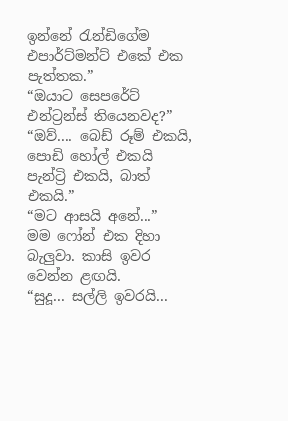ඉන්නේ රැන්ඩිගේම එපාර්ට්මන්ට් එකේ එක පැත්තක.”
“ඔයාට සෙපරේට් එන්ට්‍රන්ස් තියෙනවද?”
“ඔව්.... බෙඩ් රූම් එකයි, පොඩි හෝල් එකයි පැන්ට්‍රි එකයි, බාත් එකයි.”
“මට ආසයි අනේ...”
මම ෆෝන් එක දිහා බැලුවා. කාසි ඉවර වෙන්න ළඟයි.
“සුදූ... සල්ලි ඉවරයි...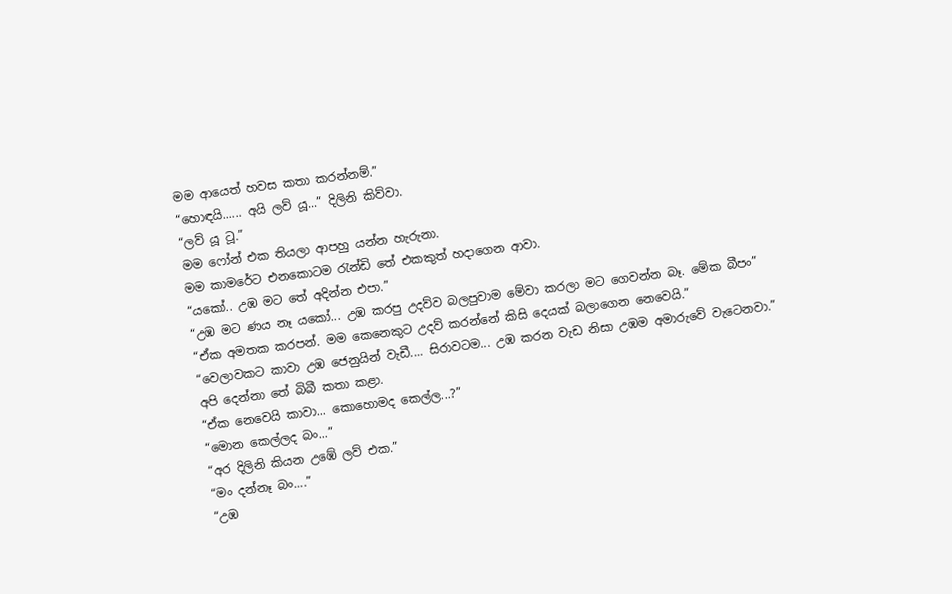මම ආයෙත් හවස කතා කරන්නම්.”
“හොඳයි...... අයි ලව් යූ...” දිලිනි කිව්වා.
“ලව් යූ ටූ.”
මම ෆෝන් එක තියලා ආපහු යන්න හැරුනා.
මම කාමරේට එනකොටම රැන්ඩි තේ එකකුත් හදාගෙන ආවා.
“යකෝ.. උඹ මට තේ අදින්න එපා.”
“උඹ මට ණය නෑ ය‍කෝ... උඹ කරපු උදව්ව බලපුවාම මේවා කරලා මට ගෙවන්න බෑ. මේක බීපං”
“ඒක අමතක කරපන්. මම කෙනෙකුට උදව් කරන්නේ කිසි දෙයක් බලාගෙන නෙවෙයි.”
“වෙලාවකට කාවා උඹ ජෙනුයින් වැඩී.... සිරාවටම... උඹ කරන වැඩ නිසා උඹම අමාරුවේ වැටෙනවා.”
අපි දෙන්නා තේ බිබී කතා කළා.
“ඒක නෙවෙයි කාවා... කොහොමද කෙල්ල...?”
“මොන කෙල්ලද බං...”
“අර දිලිනි කියන උඹේ ලව් එක.”
“මං දන්නෑ බං....”
“උඹ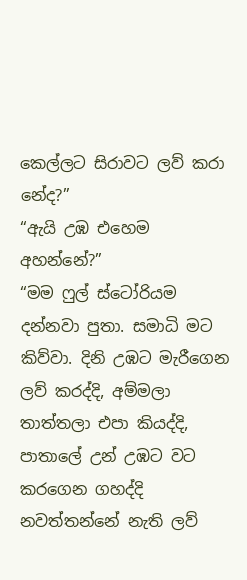කෙල්ලට සිරාවට ලව් කරා නේද?”
“ඇයි උඹ එහෙම අහන්නේ?”
“මම ෆුල් ස්ටෝරියම දන්නවා පුතා. සමාධි මට කිව්වා. දිනි උඹට මැරීගෙන ලව් කරද්දි, අම්මලා තාත්තලා එපා කියද්දි, පාතාලේ උන් උඹට වට කරගෙන ගහද්දි නවත්තන්නේ නැති ලව්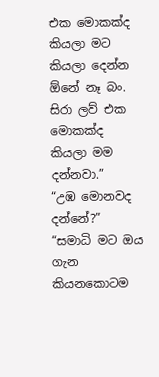එක මොකක්ද කියලා මට කියලා දෙන්න ඕනේ නෑ බං. සිරා ලව් එක මොකක්ද කියලා මම දන්නවා.”
“උඹ මොනවද දන්නේ?”
“සමාධි මට ඔය ගැන කියනකොටම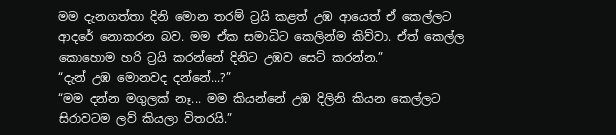මම දැනගත්තා දිනි මොන තරම් ට්‍රයි කළත් උඹ ආයෙත් ඒ කෙල්ලට ආදරේ නොකරන බව. මම ඒක සමාධිට කෙලින්ම කිව්වා. ඒත් කෙල්ල කොහොම හරි ට්‍රයි කරන්නේ දිනිට උඹව සෙට් කරන්න.”
“දැන් උඹ මොනවද දන්නේ...?”
“මම දන්න මගුලක් නෑ... මම කියන්නේ උඹ දිලිනි කියන කෙල්ලට සිරාවටම ලව් කියලා විතරයි.”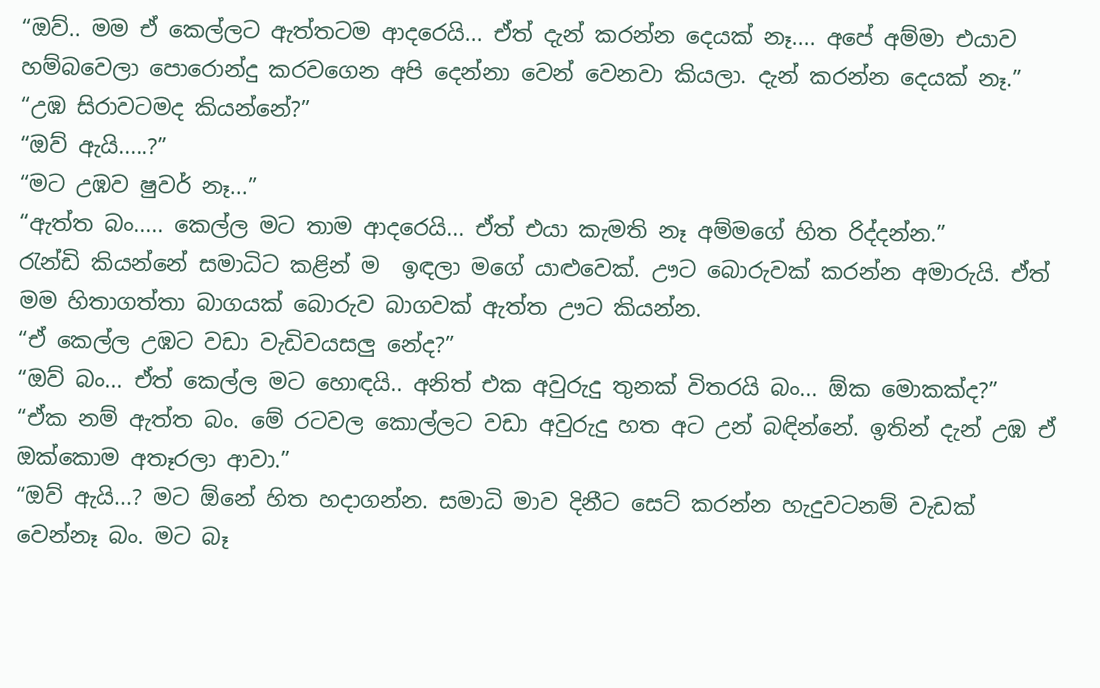“ඔව්.. මම ඒ කෙල්ලට ඇත්තටම ආදරෙයි... ඒත් දැන් කරන්න දෙයක් නෑ.... අපේ අම්මා එයාව හම්බවෙලා පොරොන්දු කරවගෙන අපි දෙන්නා වෙන් වෙනවා කියලා. දැන් කරන්න දෙයක් නෑ.”
“උඹ සිරාවටමද කියන්නේ?”
“ඔව් ඇයි.....?”
“මට උඹව ෂුවර් නෑ...”
“ඇත්ත බං..... කෙල්ල මට තාම ආදරෙයි... ඒත් එයා කැමති නෑ අම්මගේ හිත රිද්දන්න.”
රැන්ඩි කියන්නේ සමාධිට කළින් ම  ඉඳලා මගේ යාළුවෙක්. ඌට බොරුවක් කරන්න අමාරුයි. ඒත් මම හිතාගත්තා බාගයක් බොරුව බාගවක් ඇත්ත ඌට කියන්න.
“ඒ කෙල්ල උඹට වඩා වැඩිවයසලු නේද?”
“ඔව් බං... ඒත් කෙල්ල මට හොඳයි.. අනිත් එක අවුරුදු තුනක් විතරයි බං... ඕක මොකක්ද?”
“ඒක නම් ඇත්ත බං. මේ රටවල කොල්ලට වඩා අවුරුදු හත අට උන් බඳින්නේ. ඉතින් දැන් උඹ ඒ ඔක්කොම අතෑරලා ආවා.”
“ඔව් ඇයි...? මට ඕනේ හිත හදාගන්න. සමාධි මාව දිනීට සෙට් කරන්න හැදුවටනම් වැඩක් වෙන්නෑ බං. මට බෑ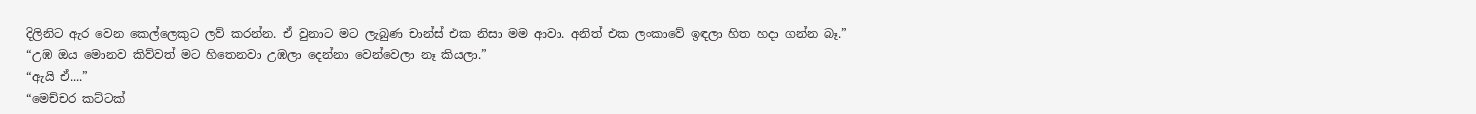දිලිනිට ඇර වෙන කෙල්ලෙකුට ලව් කරන්න. ඒ වුනා‍ට මට ලැබුණ චාන්ස් එක නිසා මම ආවා. අනිත් එක ලංකා‍වේ ඉඳලා හිත හදා ගන්න බෑ.”
“උඹ ඔය මොනව කිව්වත් මට හිතෙනවා උඹලා දෙන්නා වෙන්වෙලා නෑ කියලා.”
“ඇයි ඒ....”
“මෙච්චර කට්ටක්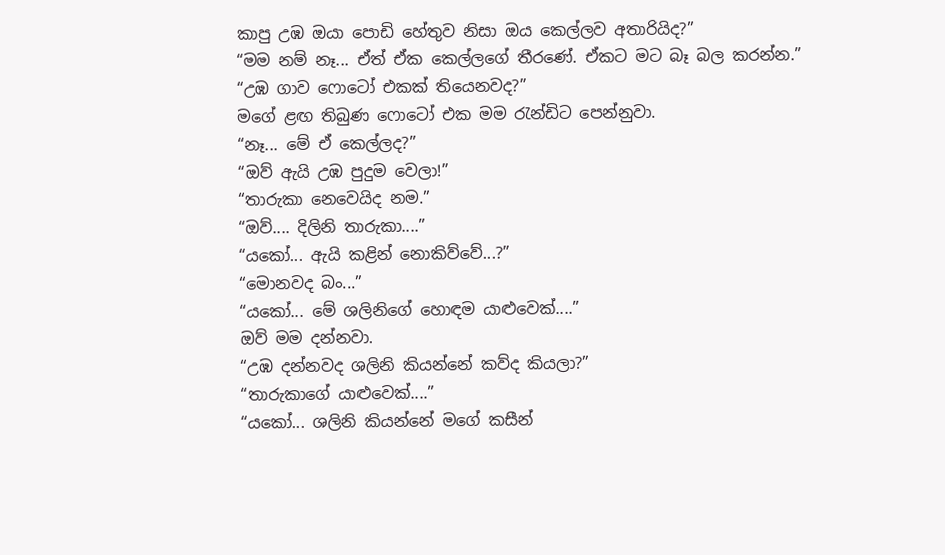කාපු උඹ ඔයා පොඩි හේතුව නිසා ඔය කෙල්ලව අතාරියිද?”
“මම නම් නෑ... ඒත් ඒක කෙල්ලගේ තීරණේ. ඒකට මට බෑ බල කරන්න.”
“උඹ ගාව ෆොටෝ එකක් තියෙනවද?”
මගේ ළඟ තිබුණ ෆොටෝ එක මම රැන්ඩිට පෙන්නුවා.
“නෑ... මේ ඒ කෙල්ලද?”
“ඔව් ඇයි උඹ පුදුම වෙලා!”
“තාරුකා නෙවෙයිද නම.”
“ඔව්.... දිලිනි තාරුකා....”
“යකෝ... ඇයි කළින් නොකිව්වේ...?”
“මොනවද බං...”
“යකෝ... මේ ශලිනිගේ හොඳම යාළුවෙක්....”
ඔව් මම දන්නවා.
“උඹ දන්නවද ශලිනි කියන්නේ කව්ද කියලා?”
“තාරුකාගේ යාළුවෙක්....”
“යකෝ... ශලිනි කියන්නේ මගේ කසීන්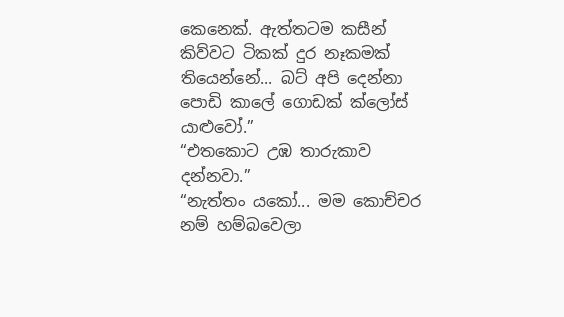කෙනෙක්. ඇත්තටම කසීන් කිව්වට ටිකක් දුර නෑකමක් තියෙන්නේ... බට් අපි දෙන්නා පොඩි කාලේ ගොඩක් ක්ලෝස් යාළුවෝ.”
“එතකොට උඹ තාරුකාව දන්නවා.”
“නැත්තං යකෝ... මම කොච්චර නම් හම්බවෙලා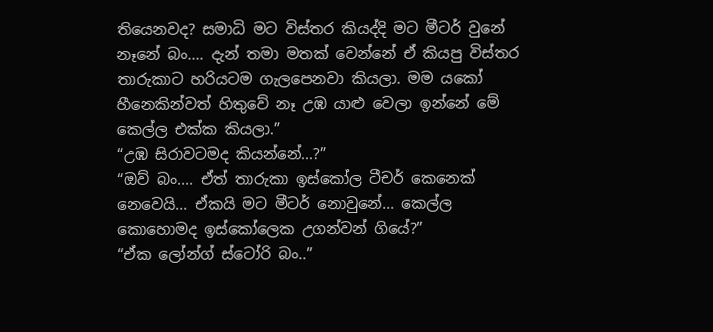තියෙනවද? සමාධි මට විස්තර කියද්දි මට මීටර් වුනේ නෑනේ බං.... දැන් තමා මතක් වෙන්නේ ඒ කියපු විස්තර තාරුකාට හරියටම ගැලපෙනවා කියලා. මම යකෝ හීනෙකින්වත් හිතුවේ නෑ උඹ යාළු වෙලා ඉන්නේ මේ කෙල්ල එක්ක කියලා.”
“උඹ සිරාවටමද කියන්නේ...?”
“ඔව් බං.... ඒත් තාරුකා ඉස්කෝල ටීචර් කෙනෙක් නෙවෙයි... ඒකයි මට මීටර් නොවුනේ... කෙල්ල කොහොමද ඉස්කෝලෙක උගන්වන් ගියේ?”
“ඒක ලෝන්ග් ස්ටෝරි බං..”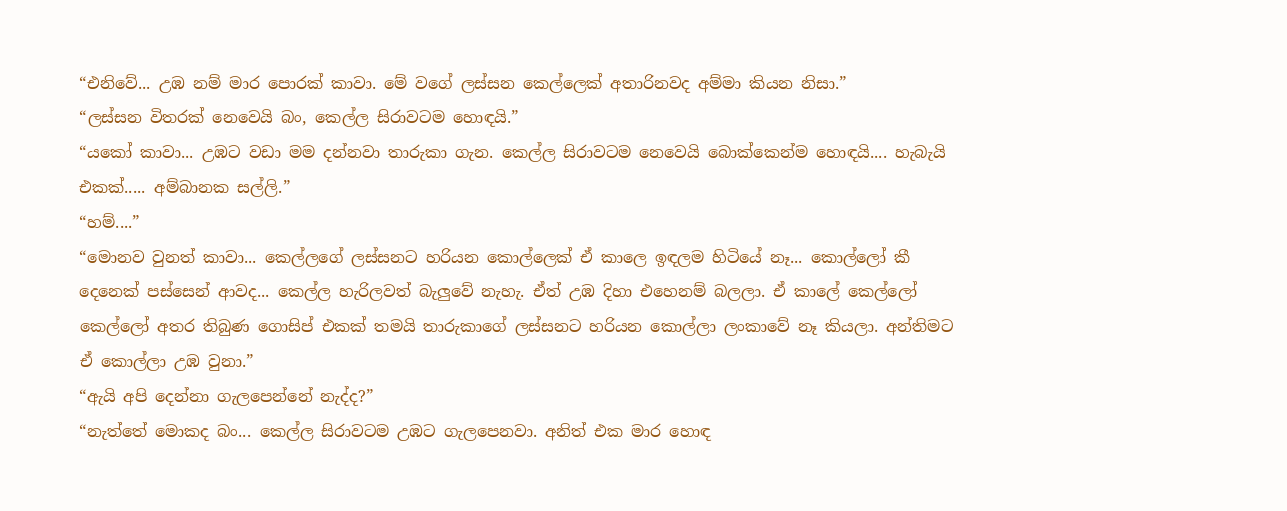“එනිවේ... උඹ නම් මාර පොරක් කාවා. මේ වගේ ලස්සන කෙල්ලෙක් අතාරිනවද අම්මා කියන නිසා.”
“ලස්සන විතරක් නෙවෙයි බං, කෙල්ල සිරාවටම හොඳයි.”
“යකෝ කාවා... උඹට වඩා මම දන්නවා තාරුකා ගැන. කෙල්ල සිරාවටම නෙවෙයි බොක්කෙන්ම හොඳයි.... හැබැයි එකක්..... අම්බානක සල්ලි.”
“හම්....”
“මොනව වුනත් කාවා... කෙල්ලගේ ලස්සනට හරියන කොල්ලෙක් ඒ කාලෙ ඉඳලම හිටියේ නෑ... කොල්ලෝ කී දෙනෙක් පස්සෙන් ආවද... කෙල්ල හැරිලවත් බැලුවේ නැහැ. ඒත් උඹ දිහා එහෙනම් බලලා. ඒ කාලේ කෙල්ලෝ කෙල්ලෝ අතර තිබුණ ගොසිප් එකක් තමයි තාරුකාගේ ලස්සනට හරියන කොල්ලා ලංකාවේ නෑ කියලා. අන්තිමට ඒ කොල්ලා උඹ වුනා.”
“ඇයි අපි දෙන්නා ගැලපෙන්නේ නැද්ද?”
“නැත්තේ මොකද බං... කෙල්ල සිරාවටම උඹට ගැලපෙනවා. අනිත් එක මාර හොඳ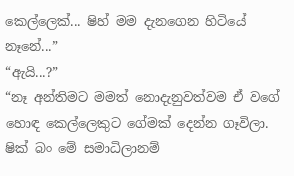කෙල්ලෙක්... ෂිහ් මම දැනගෙන හිටියේ නෑනේ...”
“ඇයි...?”
“නෑ අන්තිමට මමත් නොදැනුවත්වම ඒ වගේ හොඳ කෙල්ලෙකුට ගේමක් දෙන්න ගෑවිලා. ෂික් බං මේ සමාධිලානම්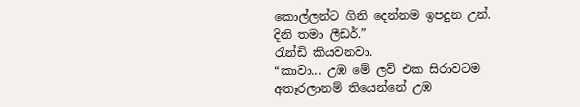කොල්ලන්ට ගිනි දෙන්නම ඉපදුන උන්. දිනි තමා ලීඩර්.”
රැන්ඩි කියවනවා.
“කාවා... උඹ මේ ලව් එක සිරාවටම අතෑරලානම් තියෙන්නේ උඹ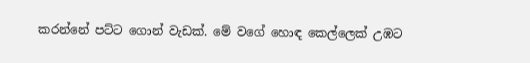කරන්නේ පට්ට ගොන් වැඩක්. මේ වගේ හොඳ කෙල්ලෙක් උඹට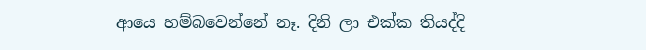ආයෙ හම්බවෙන්නේ නෑ. දිනි ලා එක්ක තියද්දි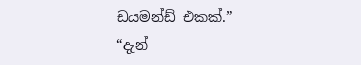ඩයමන්ඩ් එකක්.”
“දැන්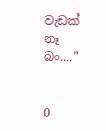වැඩක් නෑ බං....”


0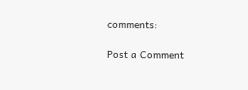comments:

Post a Comment